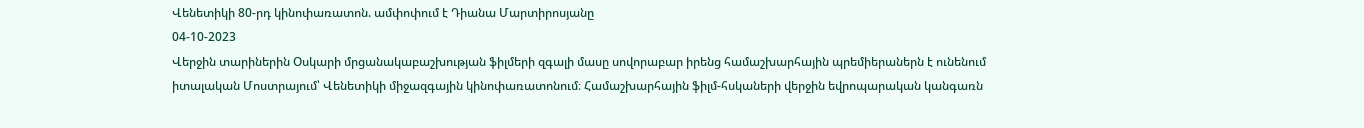Վենետիկի 80-րդ կինոփառատոն. ամփոփում է Դիանա Մարտիրոսյանը
04-10-2023
Վերջին տարիներին Օսկարի մրցանակաբաշխության ֆիլմերի զգալի մասը սովորաբար իրենց համաշխարհային պրեմիերաներն է ունենում իտալական Մոստրայում՝ Վենետիկի միջազգային կինոփառատոնում։ Համաշխարհային ֆիլմ-հսկաների վերջին եվրոպարական կանգառն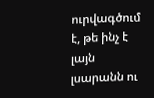ուրվագծում է, թե ինչ է լայն լսարանն ու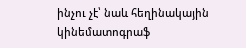ինչու չէ՝ նաև հեղինակային կինեմատոգրաֆ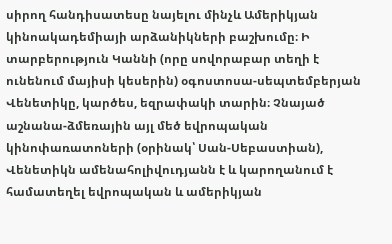սիրող հանդիսատեսը նայելու մինչև Ամերիկյան կինոակադեմիայի արձանիկների բաշխումը։ Ի տարբերություն Կաննի (որը սովորաբար տեղի է ունենում մայիսի կեսերին) օգոստոսա-սեպտեմբերյան Վենետիկը, կարծես, եզրափակի տարին։ Չնայած աշնանա-ձմեռային այլ մեծ եվրոպական կինոփառատոների (օրինակ՝ Սան-Սեբաստիան), Վենետիկն ամենահոլիվուդյանն է և կարողանում է համատեղել եվրոպական և ամերիկյան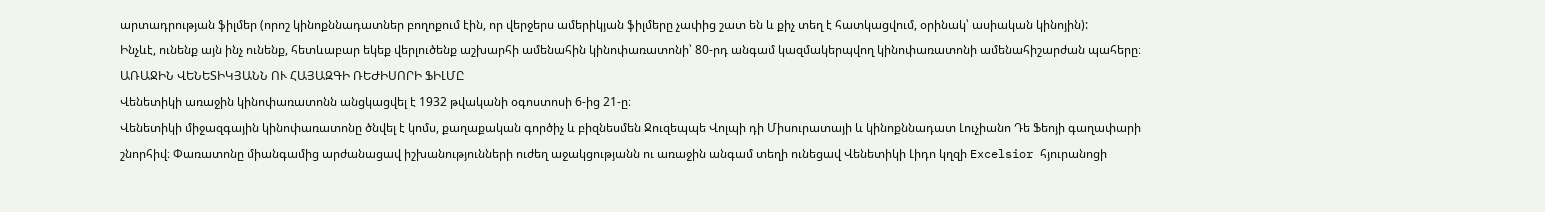արտադրության ֆիլմեր (որոշ կինոքննադատներ բողոքում էին, որ վերջերս ամերիկյան ֆիլմերը չափից շատ են և քիչ տեղ է հատկացվում, օրինակ՝ ասիական կինոյին):
Ինչևէ, ունենք այն ինչ ունենք, հետևաբար եկեք վերլուծենք աշխարհի ամենահին կինոփառատոնի՝ 80-րդ անգամ կազմակերպվող կինոփառատոնի ամենահիշարժան պահերը։
ԱՌԱՋԻՆ ՎԵՆԵՏԻԿՅԱՆՆ ՈՒ ՀԱՅԱԶԳԻ ՌԵԺԻՍՈՐԻ ՖԻԼՄԸ
Վենետիկի առաջին կինոփառատոնն անցկացվել է 1932 թվականի օգոստոսի 6-ից 21-ը։
Վենետիկի միջազգային կինոփառատոնը ծնվել է կոմս, քաղաքական գործիչ և բիզնեսմեն Ջուզեպպե Վոլպի դի Միսուրատայի և կինոքննադատ Լուչիանո Դե Ֆեոյի գաղափարի շնորհիվ։ Փառատոնը միանգամից արժանացավ իշխանությունների ուժեղ աջակցությանն ու առաջին անգամ տեղի ունեցավ Վենետիկի Լիդո կղզի Excelsior հյուրանոցի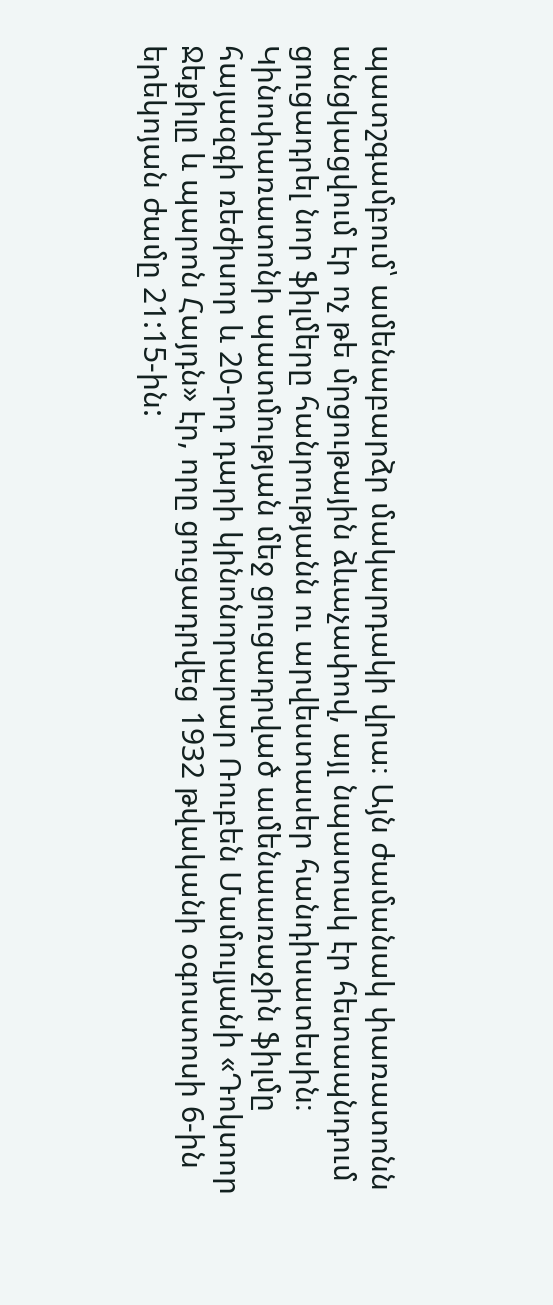պատշգամբում՝ ամենաբարձր մակարդակի վրա։ Այն ժամանակ փառատոնն անցկացվում էր ոչ թե մրցութային ձևաչափով, այլ նպատակ էր հետապնդում ցուցադրել նոր ֆիլմերը հանրությանն ու արվեստասեր հանդիսատեսին։ Կինոփառատոնի պատմության մեջ ցուցադրված ամենաառաջին ֆիլմը հայազգի ռեժիսոր և 20-րդ դարի կինոնորարար Ռուբեն Մամուլյանի «Դոկտոր Ջեքիլը և պարոն Հայդն» էր, որը ցուցադրվեց 1932 թվականի օգոստոսի 6-ին երեկոյան ժամը 21:15-ին: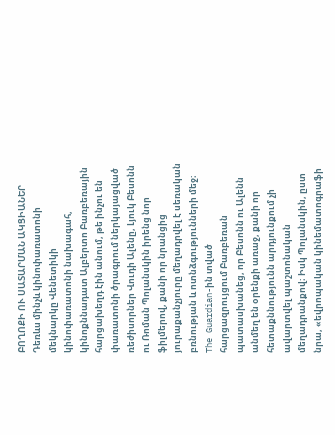ԲՈՂՈՔԻ ՈՒ ՍԱՏԱՐՄԱՆ ԱԿՑԻԱՆԵՐ
Դեռևս մինչև կինոփառատոնի մեկնարկը Վենետիկի կինոփառատոնի նախագահ, կինոքննադատ Ալբերտո Բառբեռային հարցախեղդ էին անում, թե ինչու են փառատոնի ծրագրում ներկայացված ռեժիսորներ Վուդի Ալենը, Լյուկ Բեսոնն ու Ռոման Պոլանսկին իրենց նոր ֆիլմերով, քանի որ նրանցից յուրաքանչյուրը մեղադրվել է սեռական բռնության և ոտնձգությունների մեջ։ The Guardian-ին տված հարցազրույցում Բառբեռան պատասխանեց, որ Բեսոնն ու Ալենն անմեղ են օրենքի առաջ, քանի որ հետաքննությունն արդյունքում չի ավարտվել պաշտոնական մեղադրանքով։ Իսկ Պոլանսկին, ըստ նրա, «եվրոպական կինեմատոգրաֆի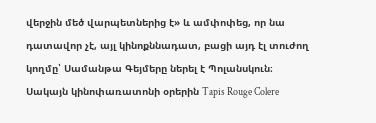վերջին մեծ վարպետներից է» և ամփոփեց, որ նա դատավոր չէ, այլ կինոքննադատ, բացի այդ էլ տուժող կողմը՝ Սամանթա Գեյմերը ներել է Պոլանսկուն։
Սակայն կինոփառատոնի օրերին Tapis Rouge Colere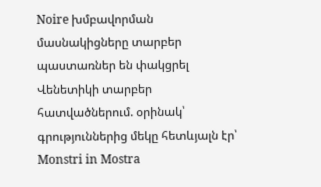Noire խմբավորման մասնակիցները տարբեր պաստառներ են փակցրել Վենետիկի տարբեր հատվածներում. օրինակ՝ գրություններից մեկը հետևյալն էր՝ Monstri in Mostra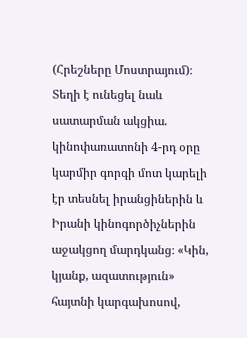(Հրեշները Մոստրայում)։
Տեղի է ունեցել նաև սատարման ակցիա. կինոփառատոնի 4-րդ օրը կարմիր գորգի մոտ կարելի էր տեսնել իրանցիներին և Իրանի կինոգործիչներին աջակցող մարդկանց։ «Կին, կյանք, ազատություն» հայտնի կարգախոսով,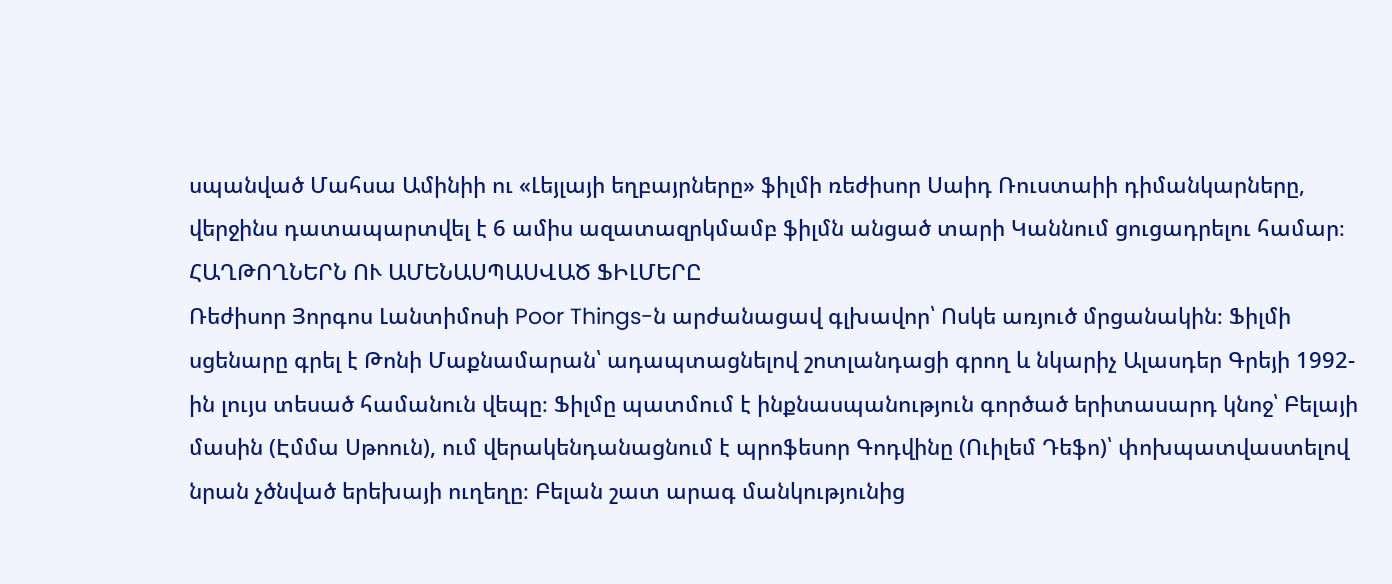սպանված Մահսա Ամինիի ու «Լեյլայի եղբայրները» ֆիլմի ռեժիսոր Սաիդ Ռուստաիի դիմանկարները, վերջինս դատապարտվել է 6 ամիս ազատազրկմամբ ֆիլմն անցած տարի Կաննում ցուցադրելու համար։
ՀԱՂԹՈՂՆԵՐՆ ՈՒ ԱՄԵՆԱՍՊԱՍՎԱԾ ՖԻԼՄԵՐԸ
Ռեժիսոր Յորգոս Լանտիմոսի Poor Things-ն արժանացավ գլխավոր՝ Ոսկե առյուծ մրցանակին։ Ֆիլմի սցենարը գրել է Թոնի Մաքնամարան՝ ադապտացնելով շոտլանդացի գրող և նկարիչ Ալասդեր Գրեյի 1992-ին լույս տեսած համանուն վեպը։ Ֆիլմը պատմում է ինքնասպանություն գործած երիտասարդ կնոջ՝ Բելայի մասին (Էմմա Սթոուն), ում վերակենդանացնում է պրոֆեսոր Գոդվինը (Ուիլեմ Դեֆո)՝ փոխպատվաստելով նրան չծնված երեխայի ուղեղը։ Բելան շատ արագ մանկությունից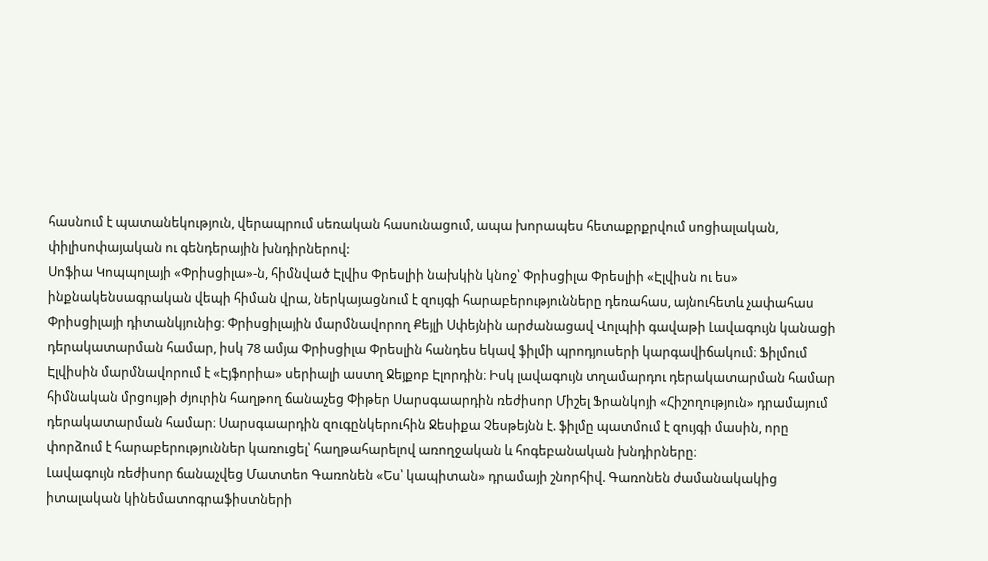հասնում է պատանեկություն, վերապրում սեռական հասունացում, ապա խորապես հետաքրքրվում սոցիալական, փիլիսոփայական ու գենդերային խնդիրներով:
Սոֆիա Կոպպոլայի «Փրիսցիլա»-ն, հիմնված Էլվիս Փրեսլիի նախկին կնոջ՝ Փրիսցիլա Փրեսլիի «Էլվիսն ու ես» ինքնակենսագրական վեպի հիման վրա, ներկայացնում է զույգի հարաբերությունները դեռահաս, այնուհետև չափահաս Փրիսցիլայի դիտանկյունից։ Փրիսցիլային մարմնավորող Քեյլի Սփեյնին արժանացավ Վոլպիի գավաթի Լավագույն կանացի դերակատարման համար, իսկ 78 ամյա Փրիսցիլա Փրեսլին հանդես եկավ ֆիլմի պրոդյուսերի կարգավիճակում։ Ֆիլմում Էլվիսին մարմնավորում է «Էյֆորիա» սերիալի աստղ Ջեյքոբ Էլորդին։ Իսկ լավագույն տղամարդու դերակատարման համար հիմնական մրցույթի ժյուրին հաղթող ճանաչեց Փիթեր Սարսգաարդին ռեժիսոր Միշել Ֆրանկոյի «Հիշողություն» դրամայում դերակատարման համար։ Սարսգաարդին զուգընկերուհին Ջեսիքա Չեսթեյնն է. ֆիլմը պատմում է զույգի մասին, որը փորձում է հարաբերություններ կառուցել՝ հաղթահարելով առողջական և հոգեբանական խնդիրները։
Լավագույն ռեժիսոր ճանաչվեց Մատտեո Գառոնեն «Ես՝ կապիտան» դրամայի շնորհիվ. Գառոնեն ժամանակակից իտալական կինեմատոգրաֆիստների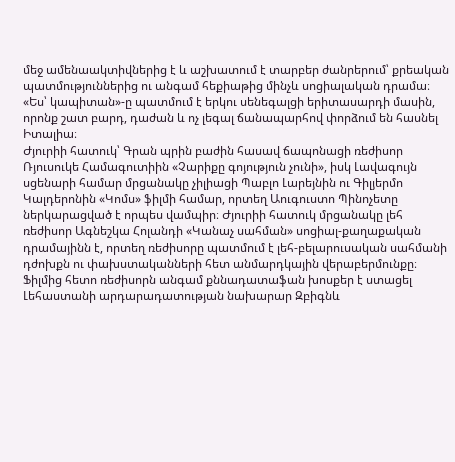մեջ ամենաակտիվներից է և աշխատում է տարբեր ժանրերում՝ քրեական պատմություններից ու անգամ հեքիաթից մինչև սոցիալական դրամա։ «Ես՝ կապիտան»-ը պատմում է երկու սենեգալցի երիտասարդի մասին, որոնք շատ բարդ, դաժան և ոչ լեգալ ճանապարհով փորձում են հասնել Իտալիա։
Ժյուրիի հատուկ՝ Գրան պրին բաժին հասավ ճապոնացի ռեժիսոր Ռյուսուկե Համագուտիին «Չարիքը գոյություն չունի», իսկ Լավագույն սցենարի համար մրցանակը չիլիացի Պաբլո Լարեյնին ու Գիլյերմո Կալդերոնին «Կոմս» ֆիլմի համար, որտեղ Աուգուստո Պինոչետը ներկարացված է որպես վամպիր։ Ժյուրիի հատուկ մրցանակը լեհ ռեժիսոր Ագնեշկա Հոլանդի «Կանաչ սահման» սոցիալ-քաղաքական դրամայինն է, որտեղ ռեժիսորը պատմում է լեհ-բելարուսական սահմանի դժոխքն ու փախստականների հետ անմարդկային վերաբերմունքը։ Ֆիլմից հետո ռեժիսորն անգամ քննադատաֆան խոսքեր է ստացել Լեհաստանի արդարադատության նախարար Զբիգնև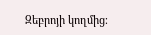Զեբրոյի կողմից։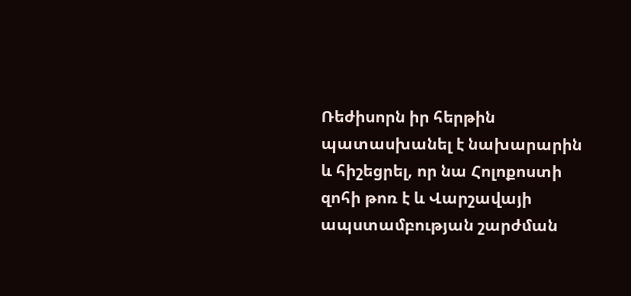Ռեժիսորն իր հերթին պատասխանել է նախարարին և հիշեցրել, որ նա Հոլոքոստի զոհի թոռ է և Վարշավայի ապստամբության շարժման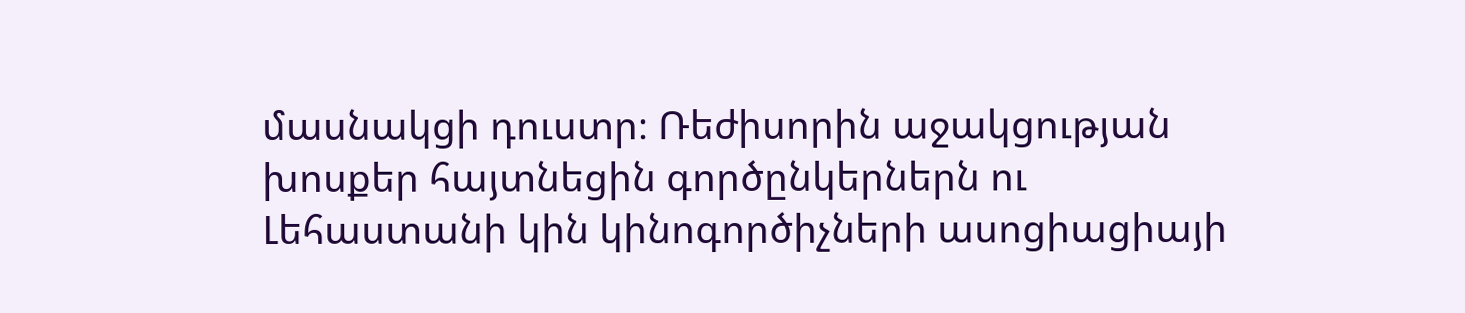մասնակցի դուստր։ Ռեժիսորին աջակցության խոսքեր հայտնեցին գործընկերներն ու Լեհաստանի կին կինոգործիչների ասոցիացիայի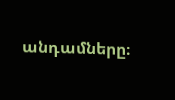անդամները։